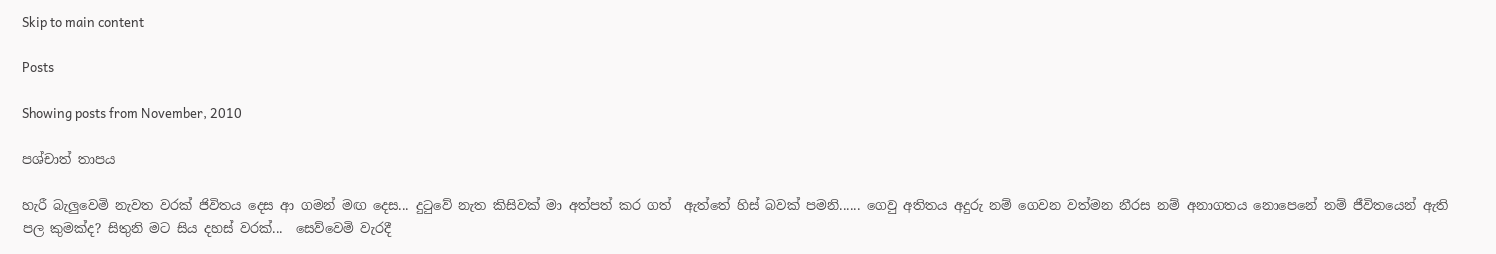Skip to main content

Posts

Showing posts from November, 2010

පශ්චාත් තාපය

හැරී බැලුවෙමි නැවත වරක් ජිවිතය දෙස ආ ගමන් මඟ දෙස... දුටුවේ නැත කිසිවක් මා අත්පත් කර ගත්  ඇත්තේ හිස් බවක් පමනි...... ගෙවු අතිතය අදුරු නම් ගෙවන වත්මන නීරස නම් අනාගතය නොපෙනේ නම් ජීවිතයෙන් ඇති පල කුමක්ද? සිතුනි මට සිය දහස් වරක්...  සෙව්වෙමි වැරදී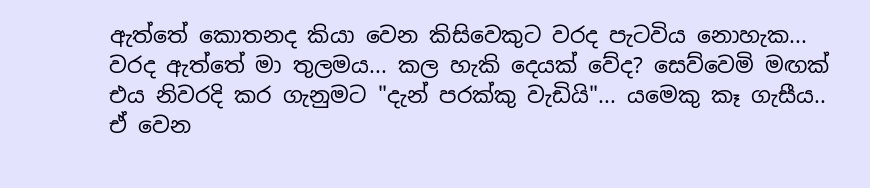ඇත්තේ කොතනද කියා වෙන කිසිවෙකුට වරද පැටවිය නොහැක... වරද ඇත්තේ මා තුලමය... කල හැකි දෙයක් වේද? සෙව්වෙමි මඟක් එය නිවරදි කර ගැනුමට "දැන් පරක්කු වැඩියි"... යමෙකු කෑ ගැසීය.. ඒ වෙන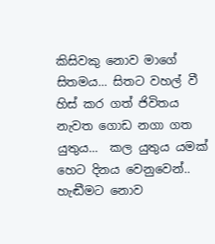කිසිවකු නොව මාගේ සිතමය... සිතට වහල් වී හිස් කර ගත් ජිවිතය  නැවත ගොඩ නගා ගත යුතුය...  කල යුතුය යමක් හෙට දිනය වෙනුවෙන්.. හැඬීමට නොව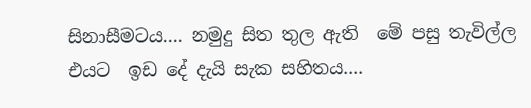සිනාසීමටය.... නමුදු සිත තුල ඇති  මේ පසු තැවිල්ල එයට  ඉඩ දේ දැයි සැක සහිතය....